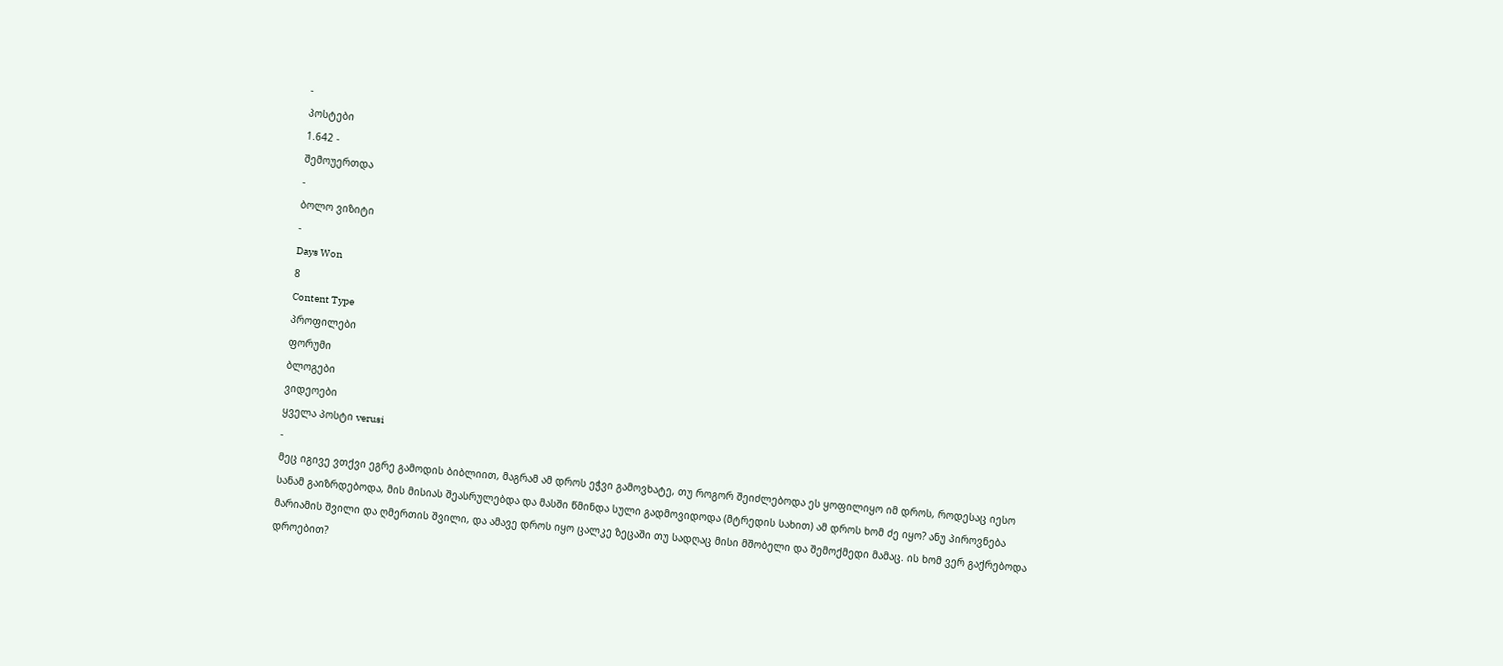-
პოსტები
1.642 -
შემოუერთდა
-
ბოლო ვიზიტი
-
Days Won
8
Content Type
პროფილები
ფორუმი
ბლოგები
ვიდეოები
ყველა პოსტი verusi
-
მეც იგივე ვთქვი ეგრე გამოდის ბიბლიით, მაგრამ ამ დროს ეჭვი გამოვხატე, თუ როგორ შეიძლებოდა ეს ყოფილიყო იმ დროს, როდესაც იესო სანამ გაიზრდებოდა, მის მისიას შეასრულებდა და მასში წმინდა სული გადმოვიდოდა (მტრედის სახით) ამ დროს ხომ ძე იყო? ანუ პიროვნება მარიამის შვილი და ღმერთის შვილი, და ამავე დროს იყო ცალკე ზეცაში თუ სადღაც მისი მშობელი და შემოქმედი მამაც. ის ხომ ვერ გაქრებოდა დროებით?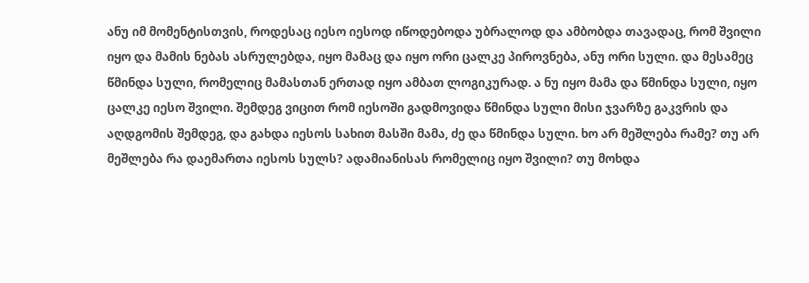ანუ იმ მომენტისთვის, როდესაც იესო იესოდ იწოდებოდა უბრალოდ და ამბობდა თავადაც, რომ შვილი იყო და მამის ნებას ასრულებდა, იყო მამაც და იყო ორი ცალკე პიროვნება, ანუ ორი სული. და მესამეც წმინდა სული, რომელიც მამასთან ერთად იყო ამბათ ლოგიკურად. ა ნუ იყო მამა და წმინდა სული, იყო ცალკე იესო შვილი. შემდეგ ვიცით რომ იესოში გადმოვიდა წმინდა სული მისი ჯვარზე გაკვრის და აღდგომის შემდეგ, და გახდა იესოს სახით მასში მამა, ძე და წმინდა სული. ხო არ მეშლება რამე? თუ არ მეშლება რა დაემართა იესოს სულს? ადამიანისას რომელიც იყო შვილი? თუ მოხდა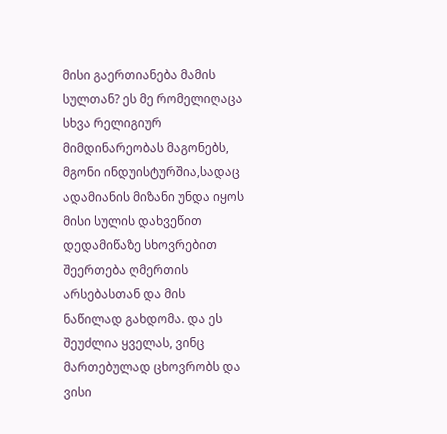მისი გაერთიანება მამის სულთან? ეს მე რომელიღაცა სხვა რელიგიურ მიმდინარეობას მაგონებს, მგონი ინდუისტურშია,სადაც ადამიანის მიზანი უნდა იყოს მისი სულის დახვეწით დედამიწაზე სხოვრებით შეერთება ღმერთის არსებასთან და მის ნაწილად გახდომა. და ეს შეუძლია ყველას, ვინც მართებულად ცხოვრობს და ვისი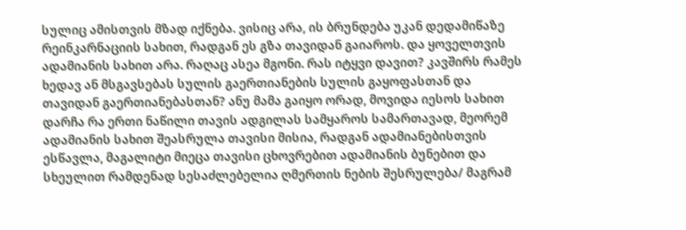სულიც ამისთვის მზად იქნება. ვისიც არა, ის ბრუნდება უკან დედამიწაზე რეინკარნაციის სახით, რადგან ეს გზა თავიდან გაიაროს. და ყოველთვის ადამიანის სახით არა. რაღაც ასეა მგონი. რას იტყვი დავით? კავშირს რამეს ხედავ ან მსგავსებას სულის გაერთიანების სულის გაყოფასთან და თავიდან გაერთიანებასთან? ანუ მამა გაიყო ორად, მოვიდა იესოს სახით დარჩა რა ერთი ნაწილი თავის ადგილას სამყაროს სამართავად, მეორემ ადამიანის სახით შეასრულა თავისი მისია, რადგან ადამიანებისთვის ესწავლა, მაგალიტი მიეცა თავისი ცხოვრებით ადამიანის ბუნებით და სხეულით რამდენად სესაძლებელია ღმერთის ნების შესრულება/ მაგრამ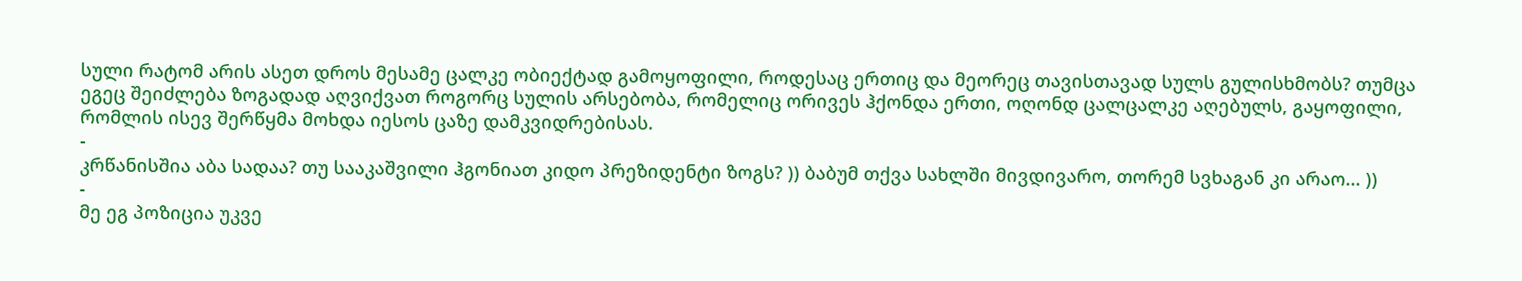სული რატომ არის ასეთ დროს მესამე ცალკე ობიექტად გამოყოფილი, როდესაც ერთიც და მეორეც თავისთავად სულს გულისხმობს? თუმცა ეგეც შეიძლება ზოგადად აღვიქვათ როგორც სულის არსებობა, რომელიც ორივეს ჰქონდა ერთი, ოღონდ ცალცალკე აღებულს, გაყოფილი, რომლის ისევ შერწყმა მოხდა იესოს ცაზე დამკვიდრებისას.
-
კრწანისშია აბა სადაა? თუ სააკაშვილი ჰგონიათ კიდო პრეზიდენტი ზოგს? )) ბაბუმ თქვა სახლში მივდივარო, თორემ სვხაგან კი არაო... ))
-
მე ეგ პოზიცია უკვე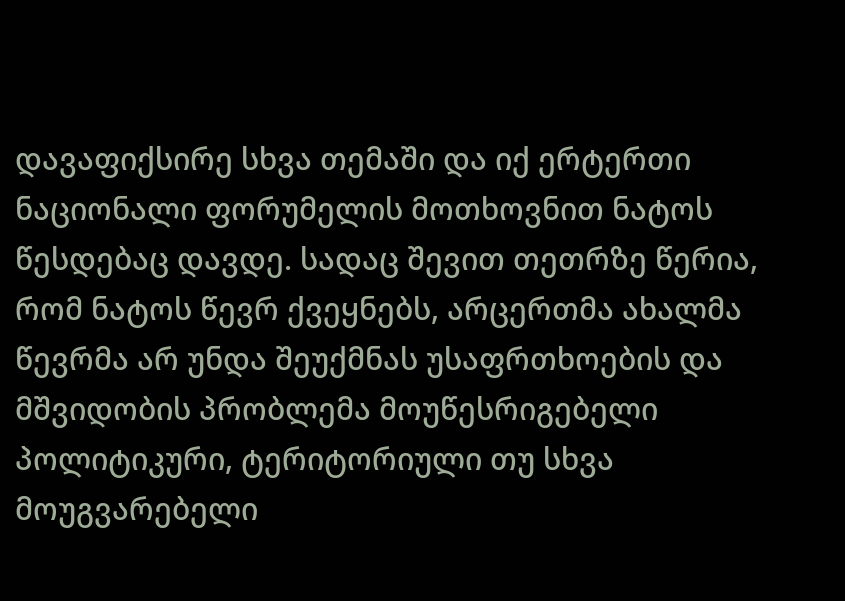დავაფიქსირე სხვა თემაში და იქ ერტერთი ნაციონალი ფორუმელის მოთხოვნით ნატოს წესდებაც დავდე. სადაც შევით თეთრზე წერია, რომ ნატოს წევრ ქვეყნებს, არცერთმა ახალმა წევრმა არ უნდა შეუქმნას უსაფრთხოების და მშვიდობის პრობლემა მოუწესრიგებელი პოლიტიკური, ტერიტორიული თუ სხვა მოუგვარებელი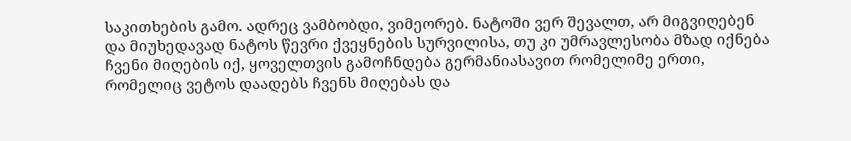საკითხების გამო. ადრეც ვამბობდი, ვიმეორებ. ნატოში ვერ შევალთ, არ მიგვიღებენ და მიუხედავად ნატოს წევრი ქვეყნების სურვილისა, თუ კი უმრავლესობა მზად იქნება ჩვენი მიღების იქ, ყოველთვის გამოჩნდება გერმანიასავით რომელიმე ერთი, რომელიც ვეტოს დაადებს ჩვენს მიღებას და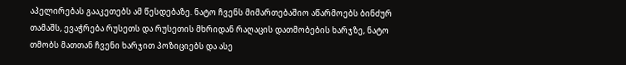აპელირებას გააკეთებს ამ წესდებაზე. ნატო ჩვენს მიმართებაშიო აწარმოებს ბინძურ თამაშს, ევაჭრება რუსეთს და რუსეთის მხრიდან რაღაცის დათმობების ხარჯზე, ნატო თმობს მათთან ჩვენი ხარჯით პოზიციებს და ასე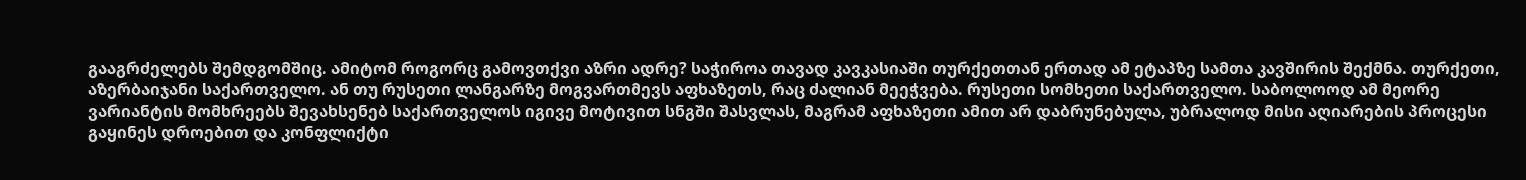გააგრძელებს შემდგომშიც. ამიტომ როგორც გამოვთქვი აზრი ადრე? საჭიროა თავად კავკასიაში თურქეთთან ერთად ამ ეტაპზე სამთა კავშირის შექმნა. თურქეთი, აზერბაიჯანი საქართველო. ან თუ რუსეთი ლანგარზე მოგვართმევს აფხაზეთს, რაც ძალიან მეეჭვება. რუსეთი სომხეთი საქართველო. საბოლოოდ ამ მეორე ვარიანტის მომხრეებს შევახსენებ საქართველოს იგივე მოტივით სნგში შასვლას, მაგრამ აფხაზეთი ამით არ დაბრუნებულა, უბრალოდ მისი აღიარების პროცესი გაყინეს დროებით და კონფლიქტი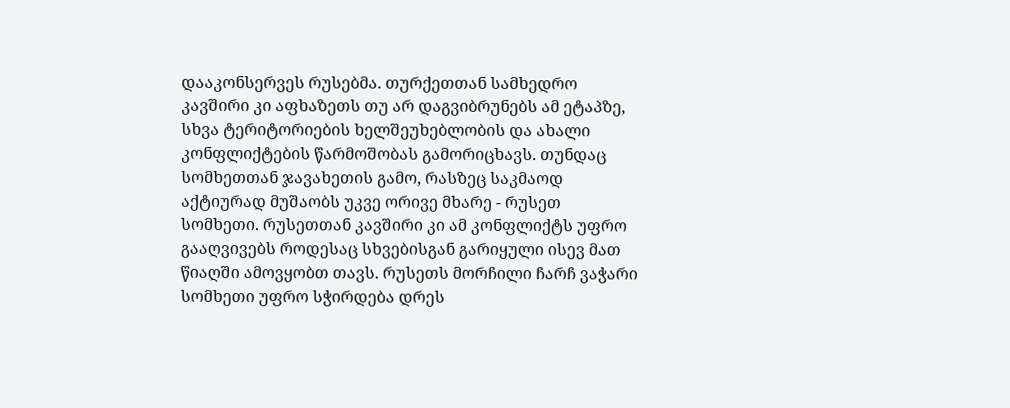დააკონსერვეს რუსებმა. თურქეთთან სამხედრო კავშირი კი აფხაზეთს თუ არ დაგვიბრუნებს ამ ეტაპზე, სხვა ტერიტორიების ხელშეუხებლობის და ახალი კონფლიქტების წარმოშობას გამორიცხავს. თუნდაც სომხეთთან ჯავახეთის გამო, რასზეც საკმაოდ აქტიურად მუშაობს უკვე ორივე მხარე - რუსეთ სომხეთი. რუსეთთან კავშირი კი ამ კონფლიქტს უფრო გააღვივებს როდესაც სხვებისგან გარიყული ისევ მათ წიაღში ამოვყობთ თავს. რუსეთს მორჩილი ჩარჩ ვაჭარი სომხეთი უფრო სჭირდება დრეს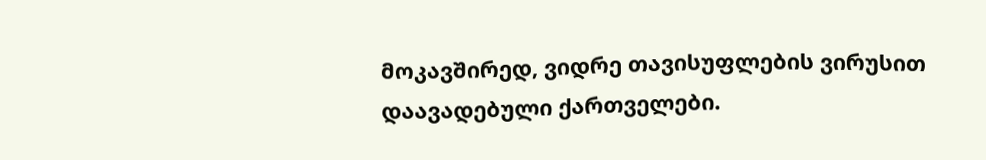მოკავშირედ, ვიდრე თავისუფლების ვირუსით დაავადებული ქართველები.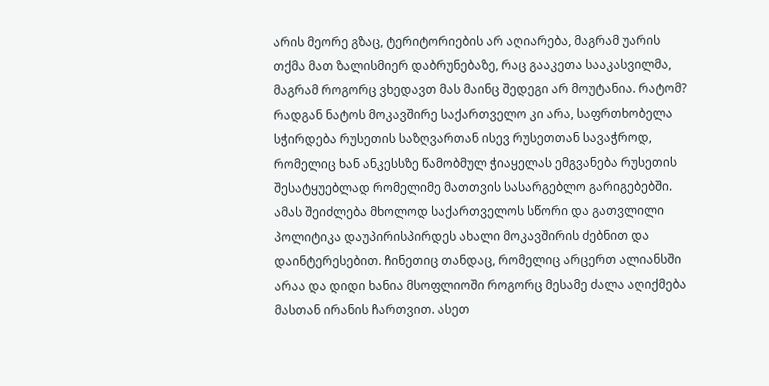არის მეორე გზაც, ტერიტორიების არ აღიარება, მაგრამ უარის თქმა მათ ზალისმიერ დაბრუნებაზე, რაც გააკეთა სააკასვილმა, მაგრამ როგორც ვხედავთ მას მაინც შედეგი არ მოუტანია. რატომ? რადგან ნატოს მოკავშირე საქართველო კი არა, საფრთხობელა სჭირდება რუსეთის საზღვართან ისევ რუსეთთან სავაჭროდ, რომელიც ხან ანკესსზე წამობმულ ჭიაყელას ემგვანება რუსეთის შესატყუებლად რომელიმე მათთვის სასარგებლო გარიგებებში. ამას შეიძლება მხოლოდ საქართველოს სწორი და გათვლილი პოლიტიკა დაუპირისპირდეს ახალი მოკავშირის ძებნით და დაინტერესებით. ჩინეთიც თანდაც, რომელიც არცერთ ალიანსში არაა და დიდი ხანია მსოფლიოში როგორც მესამე ძალა აღიქმება მასთან ირანის ჩართვით. ასეთ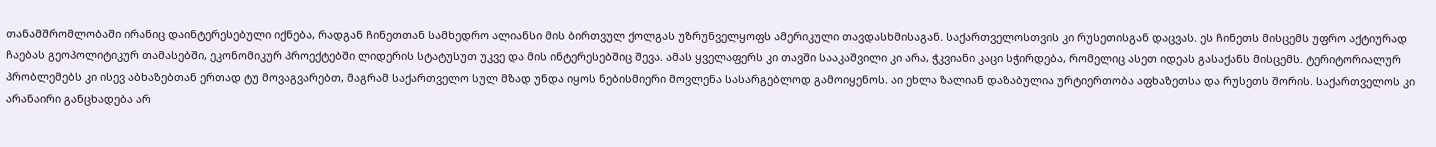თანამშრომლობაში ირანიც დაინტერესებული იქნება, რადგან ჩინეთთან სამხედრო ალიანსი მის ბირთვულ ქოლგას უზრუნველყოფს ამერიკული თავდასხმისაგან. საქართველოსთვის კი რუსეთისგან დაცვას. ეს ჩინეთს მისცემს უფრო აქტიურად ჩაებას გეოპოლიტიკურ თამასებში, ეკონომიკურ პროექტებში ლიდერის სტატუსუთ უკვე და მის ინტერესებშიც შევა. ამას ყველაფერს კი თავში სააკაშვილი კი არა, ჭკვიანი კაცი სჭირდება, რომელიც ასეთ იდეას გასაქანს მისცემს. ტერიტორიალურ პრობლემებს კი ისევ აბხაზებთან ერთად ტუ მოვაგვარებთ, მაგრამ საქართველო სულ მზად უნდა იყოს ნებისმიერი მოვლენა სასარგებლოდ გამოიყენოს. აი ეხლა ზალიან დაზაბულია ურტიერთობა აფხაზეთსა და რუსეთს შორის. საქართველოს კი არანაირი განცხადება არ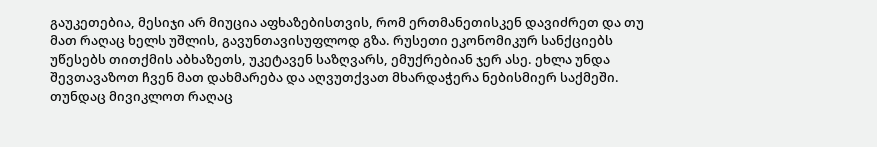გაუკეთებია, მესიჯი არ მიუცია აფხაზებისთვის, რომ ერთმანეთისკენ დავიძრეთ და თუ მათ რაღაც ხელს უშლის, გავუნთავისუფლოდ გზა. რუსეთი ეკონომიკურ სანქციებს უწესებს თითქმის აბხაზეთს, უკეტავენ საზღვარს, ემუქრებიან ჯერ ასე. ეხლა უნდა შევთავაზოთ ჩვენ მათ დახმარება და აღვუთქვათ მხარდაჭერა ნებისმიერ საქმეში. თუნდაც მივიკლოთ რაღაც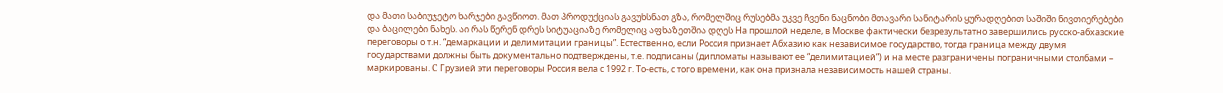და მათი საბიუჯეტო ხარჯები გავწიოთ. მათ პროდუქციას გავუხსნათ გზა, რომელშიც რუსებმა უკვე ჩვენი ნაცნობი მთავარი სანიტარის ყურადღებით საშიში ნივთიერებები და ბაცილები ნახეს. აი რას წერენ დრეს სიტუაციაზე რომელიც აფხაზეთშია დღეს На прошлой неделе, в Москве фактически безрезультатно завершились русско-абхазские переговоры о т.н. “демаркации и делимитации границы”. Естественно, если Россия признает Абхазию как независимое государство, тогда граница между двумя государствами должны быть документально подтверждены, т.е. подписаны (дипломаты называют ее “делимитацией”) и на месте разграничены пограничными столбами – маркированы. C Грузией эти переговоры Россия вела с 1992 г. То-есть, с того времени, как она признала независимость нашей страны.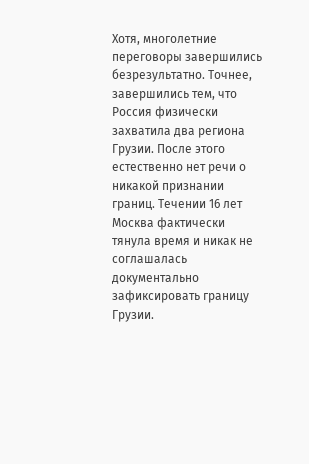Хотя, многолетние переговоры завершились безрезультатно. Точнее, завершились тем, что Россия физически захватила два региона Грузии. После этого естественно нет речи о никакой признании границ. Течении 16 лет Москва фактически тянула время и никак не соглашалась документально зафиксировать границу Грузии.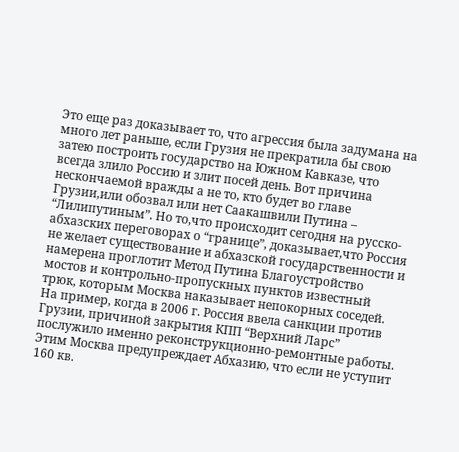Это еще раз доказывает то, что агрессия была задумана на много лет раньше, если Грузия не прекратила бы свою затею построить государство на Южном Кавказе, что всегда злило Россию и злит посей день. Вот причина нескончаемой вражды а не то, кто будет во главе Грузии,или обозвал или нет Саакашвили Путина – “Лилипутиным”. Но то,что происходит сегодня на русско-абхазских переговорах о “границе”, доказывает,что Россия не желает существование и абхазской государственности и намерена проглотит Метод Путина Благоустройство мостов и контрольно-пропускных пунктов известный трюк, которым Москва наказывает непокорных соседей. На пример, когда в 2006 г. Россия ввела санкции против Грузии, причиной закрытия КПП “Верхний Ларс” послужило именно реконструкционно-ремонтные работы. Этим Москва предупреждает Абхазию, что если не уступит 160 кв.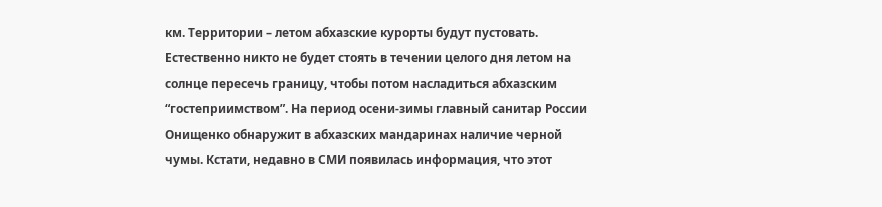км. Территории – летом абхазские курорты будут пустовать. Естественно никто не будет стоять в течении целого дня летом на солнце пересечь границу, чтобы потом насладиться абхазским “гостеприимством”. На период осени-зимы главный санитар России Онищенко обнаружит в абхазских мандаринах наличие черной чумы. Кстати, недавно в СМИ появилась информация, что этот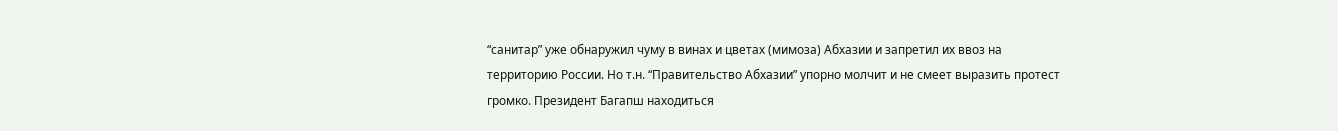“санитар” уже обнаружил чуму в винах и цветах (мимоза) Абхазии и запретил их ввоз на территорию России. Но т.н. “Правительство Абхазии” упорно молчит и не смеет выразить протест громко. Президент Багапш находиться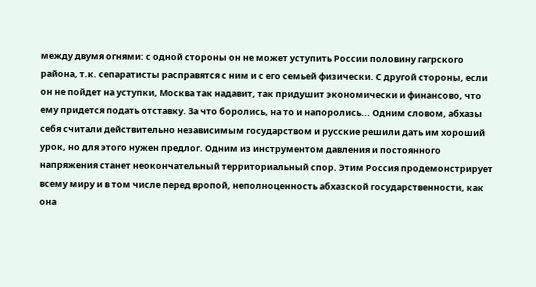между двумя огнями: с одной стороны он не может уступить России половину гагрского района, т.к. сепаратисты расправятся с ним и с его семьей физически. С другой стороны, если он не пойдет на уступки, Москва так надавит, так придушит экономически и финансово, что ему придется подать отставку. За что боролись, на то и напоролись... Одним словом, абхазы себя считали действительно независимым государством и русские решили дать им хороший урок, но для этого нужен предлог. Одним из инструментом давления и постоянного напряжения станет неокончательный территориальный спор. Этим Россия продемонстрирует всему миру и в том числе перед вропой, неполноценность абхазской государственности, как она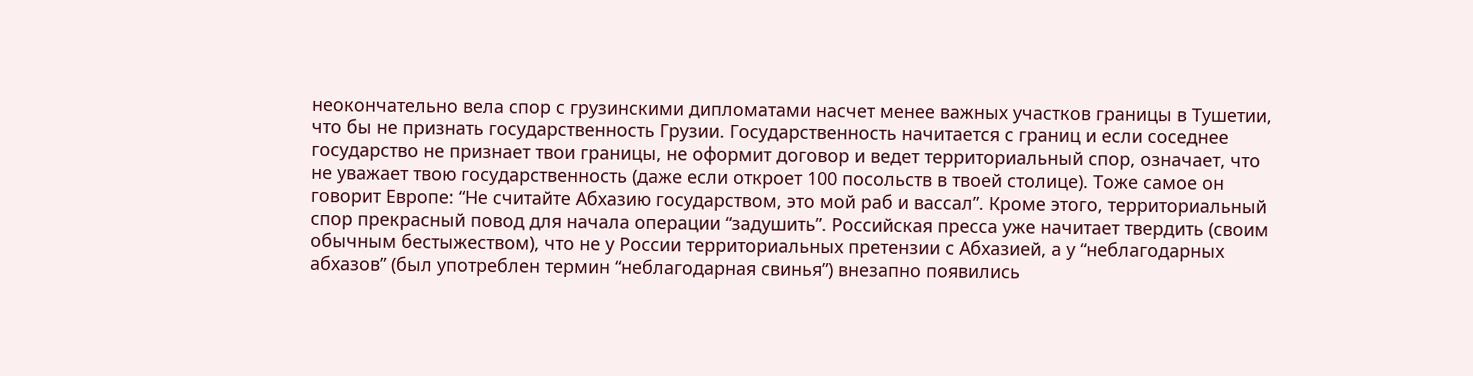неокончательно вела спор с грузинскими дипломатами насчет менее важных участков границы в Тушетии, что бы не признать государственность Грузии. Государственность начитается с границ и если соседнее государство не признает твои границы, не оформит договор и ведет территориальный спор, означает, что не уважает твою государственность (даже если откроет 100 посольств в твоей столице). Тоже самое он говорит Европе: “Не считайте Абхазию государством, это мой раб и вассал”. Кроме этого, территориальный спор прекрасный повод для начала операции “задушить”. Российская пресса уже начитает твердить (своим обычным бестыжеством), что не у России территориальных претензии с Абхазией, а у “неблагодарных абхазов” (был употреблен термин “неблагодарная свинья”) внезапно появились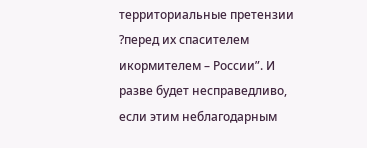территориальные претензии ?перед их спасителем икормителем – России”. И разве будет несправедливо, если этим неблагодарным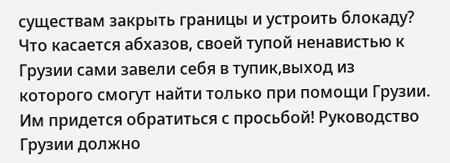существам закрыть границы и устроить блокаду? Что касается абхазов, своей тупой ненавистью к Грузии сами завели себя в тупик,выход из которого смогут найти только при помощи Грузии. Им придется обратиться с просьбой! Руководство Грузии должно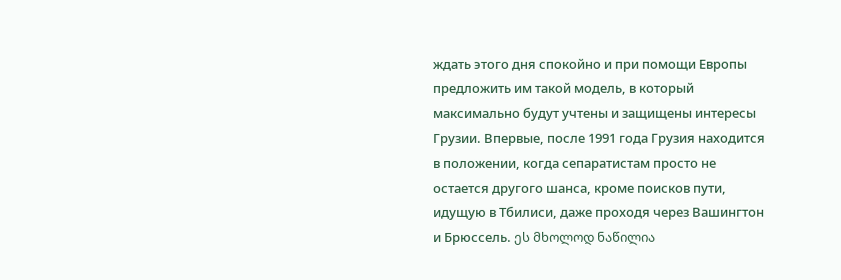ждать этого дня спокойно и при помощи Европы предложить им такой модель, в который максимально будут учтены и защищены интересы Грузии. Впервые, после 1991 года Грузия находится в положении, когда сепаратистам просто не остается другого шанса, кроме поисков пути, идущую в Тбилиси, даже проходя через Вашингтон и Брюссель. ეს მხოლოდ ნაწილია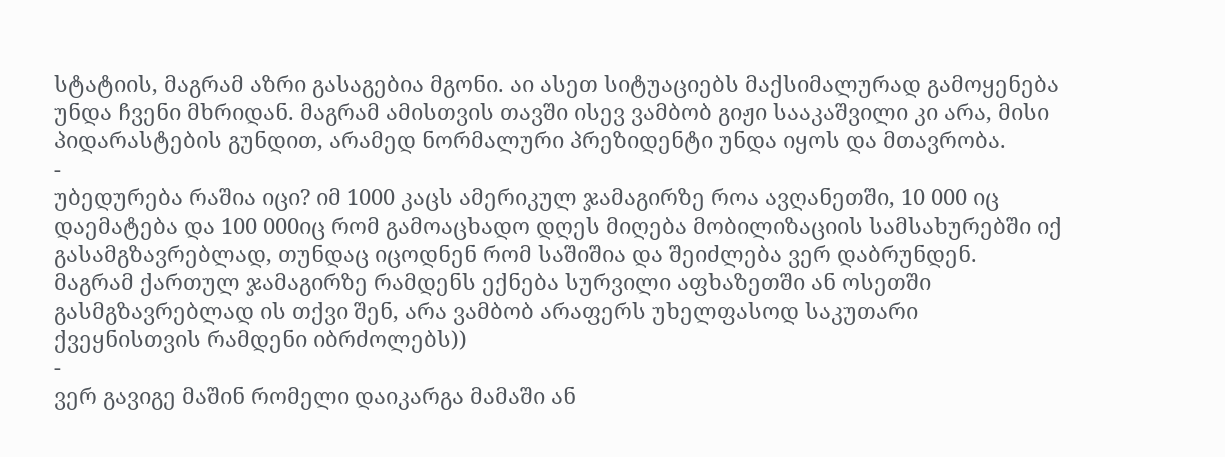სტატიის, მაგრამ აზრი გასაგებია მგონი. აი ასეთ სიტუაციებს მაქსიმალურად გამოყენება უნდა ჩვენი მხრიდან. მაგრამ ამისთვის თავში ისევ ვამბობ გიჟი სააკაშვილი კი არა, მისი პიდარასტების გუნდით, არამედ ნორმალური პრეზიდენტი უნდა იყოს და მთავრობა.
-
უბედურება რაშია იცი? იმ 1000 კაცს ამერიკულ ჯამაგირზე როა ავღანეთში, 10 000 იც დაემატება და 100 000იც რომ გამოაცხადო დღეს მიღება მობილიზაციის სამსახურებში იქ გასამგზავრებლად, თუნდაც იცოდნენ რომ საშიშია და შეიძლება ვერ დაბრუნდენ. მაგრამ ქართულ ჯამაგირზე რამდენს ექნება სურვილი აფხაზეთში ან ოსეთში გასმგზავრებლად ის თქვი შენ, არა ვამბობ არაფერს უხელფასოდ საკუთარი ქვეყნისთვის რამდენი იბრძოლებს))
-
ვერ გავიგე მაშინ რომელი დაიკარგა მამაში ან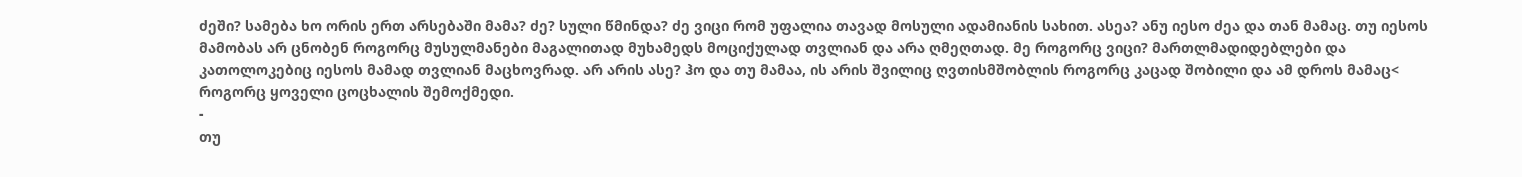ძეში? სამება ხო ორის ერთ არსებაში მამა? ძე? სული წმინდა? ძე ვიცი რომ უფალია თავად მოსული ადამიანის სახით. ასეა? ანუ იესო ძეა და თან მამაც. თუ იესოს მამობას არ ცნობენ როგორც მუსულმანები მაგალითად მუხამედს მოციქულად თვლიან და არა ღმეღთად. მე როგორც ვიცი? მართლმადიდებლები და კათოლოკებიც იესოს მამად თვლიან მაცხოვრად. არ არის ასე? ჰო და თუ მამაა, ის არის შვილიც ღვთისმშობლის როგორც კაცად შობილი და ამ დროს მამაც< როგორც ყოველი ცოცხალის შემოქმედი.
-
თუ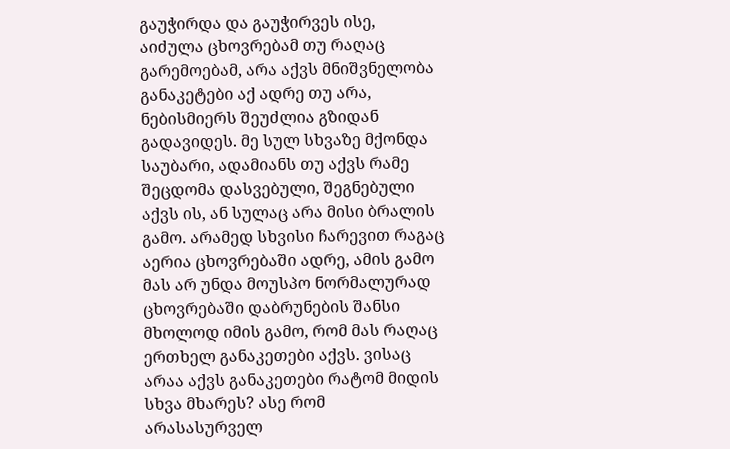გაუჭირდა და გაუჭირვეს ისე, აიძულა ცხოვრებამ თუ რაღაც გარემოებამ, არა აქვს მნიშვნელობა განაკეტები აქ ადრე თუ არა, ნებისმიერს შეუძლია გზიდან გადავიდეს. მე სულ სხვაზე მქონდა საუბარი, ადამიანს თუ აქვს რამე შეცდომა დასვებული, შეგნებული აქვს ის, ან სულაც არა მისი ბრალის გამო. არამედ სხვისი ჩარევით რაგაც აერია ცხოვრებაში ადრე, ამის გამო მას არ უნდა მოუსპო ნორმალურად ცხოვრებაში დაბრუნების შანსი მხოლოდ იმის გამო, რომ მას რაღაც ერთხელ განაკეთები აქვს. ვისაც არაა აქვს განაკეთები რატომ მიდის სხვა მხარეს? ასე რომ არასასურველ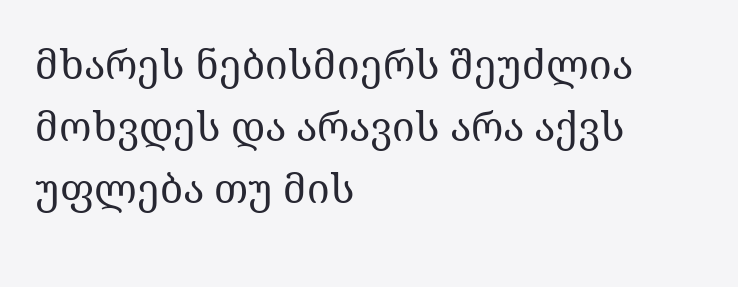მხარეს ნებისმიერს შეუძლია მოხვდეს და არავის არა აქვს უფლება თუ მის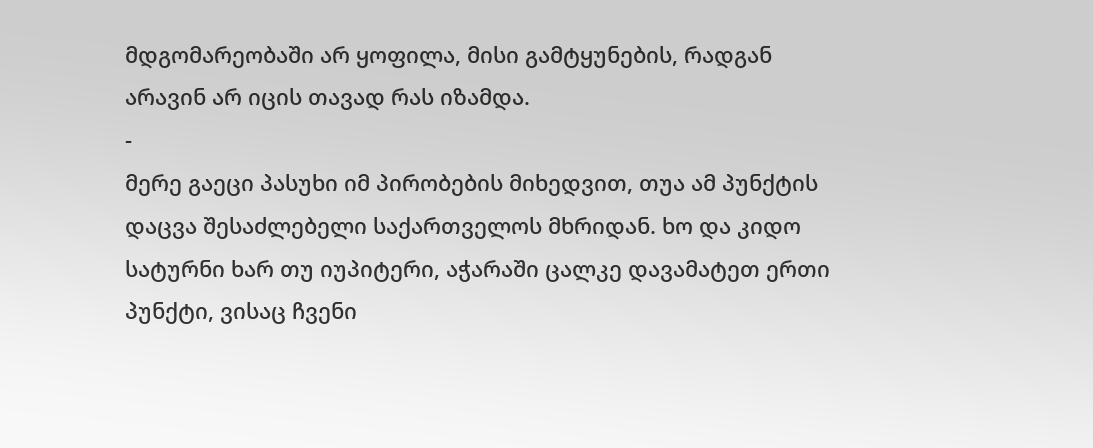მდგომარეობაში არ ყოფილა, მისი გამტყუნების, რადგან არავინ არ იცის თავად რას იზამდა.
-
მერე გაეცი პასუხი იმ პირობების მიხედვით, თუა ამ პუნქტის დაცვა შესაძლებელი საქართველოს მხრიდან. ხო და კიდო სატურნი ხარ თუ იუპიტერი, აჭარაში ცალკე დავამატეთ ერთი პუნქტი, ვისაც ჩვენი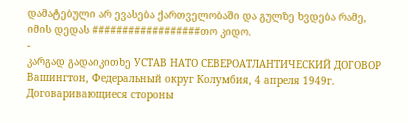დამატებული არ ევასება ქართველობაში და გულზე ხვდება რამე, იმის დედას ##################თო კიდო.
-
კარგად გადაიკითხე УСТАВ НАТО СЕВЕРОАТЛАНТИЧЕСКИЙ ДОГОВОР Вашингтон, Федеральный округ Колумбия, 4 апреля 1949г. Договаривающиеся стороны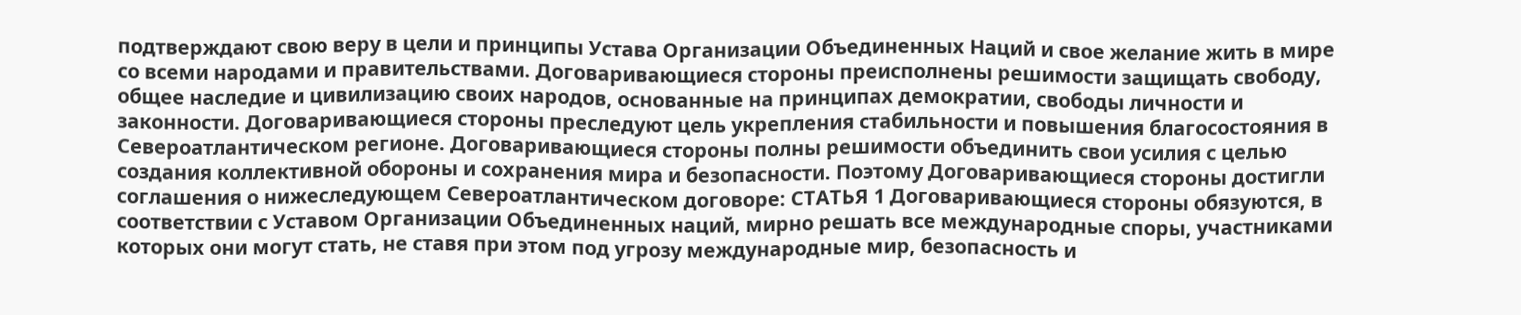подтверждают свою веру в цели и принципы Устава Организации Объединенных Наций и свое желание жить в мире со всеми народами и правительствами. Договаривающиеся стороны преисполнены решимости защищать свободу, общее наследие и цивилизацию своих народов, основанные на принципах демократии, свободы личности и законности. Договаривающиеся стороны преследуют цель укрепления стабильности и повышения благосостояния в Североатлантическом регионе. Договаривающиеся стороны полны решимости объединить свои усилия с целью создания коллективной обороны и сохранения мира и безопасности. Поэтому Договаривающиеся стороны достигли соглашения о нижеследующем Североатлантическом договоре: CТАТЬЯ 1 Договаривающиеся стороны обязуются, в соответствии с Уставом Организации Объединенных наций, мирно решать все международные споры, участниками которых они могут стать, не ставя при этом под угрозу международные мир, безопасность и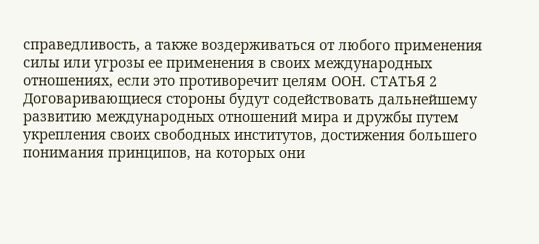справедливость, а также воздерживаться от любого применения силы или угрозы ее применения в своих международных отношениях, если это противоречит целям ООН. СТАТЬЯ 2 Договаривающиеся стороны будут содействовать дальнейшему развитию международных отношений мира и дружбы путем укрепления своих свободных институтов, достижения большего понимания принципов, на которых они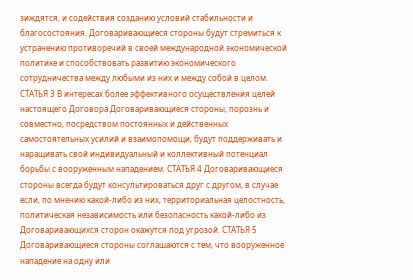зиждятся, и содействия созданию условий стабильности и благосостояния. Договаривающиеся стороны будут стремиться к устранению противоречий в своей международной экономической политике и способствовать развитию экономического сотрудничества между любыми из них и между собой в целом. СТАТЬЯ 3 В интересах более эффективного осуществления целей настоящего Договора Договаривающиеся стороны, порознь и совместно, посредством постоянных и действенных самостоятельных усилий и взаимопомощи, будут поддерживать и наращивать свой индивидуальный и коллективный потенциал борьбы с вооруженным нападением. СТАТЬЯ 4 Договаривающиеся стороны всегда будут консультироваться друг с другом, в случае если, по мнению какой-либо из них, территориальная целостность, политическая независимость или безопасность какой-либо из Договаривающихся сторон окажутся под угрозой. СТАТЬЯ 5 Договаривающиеся стороны соглашаются с тем, что вооруженное нападение на одну или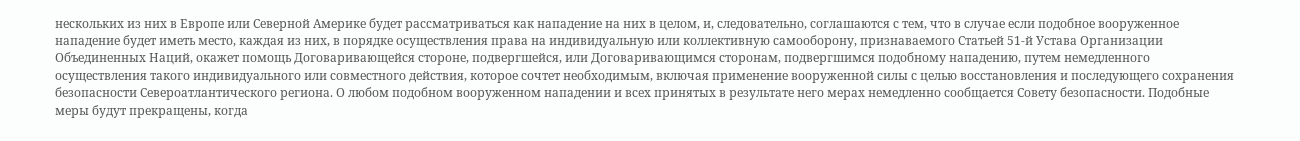нескольких из них в Европе или Северной Америке будет рассматриваться как нападение на них в целом, и, следовательно, соглашаются с тем, что в случае если подобное вооруженное нападение будет иметь место, каждая из них, в порядке осуществления права на индивидуальную или коллективную самооборону, признаваемого Статьей 51-й Устава Организации Объединенных Наций, окажет помощь Договаривающейся стороне, подвергшейся, или Договаривающимся сторонам, подвергшимся подобному нападению, путем немедленного осуществления такого индивидуального или совместного действия, которое сочтет необходимым, включая применение вооруженной силы с целью восстановления и последующего сохранения безопасности Североатлантического региона. О любом подобном вооруженном нападении и всех принятых в результате него мерах немедленно сообщается Совету безопасности. Подобные меры будут прекращены, когда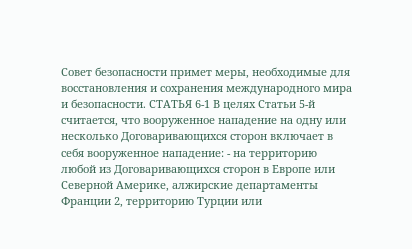Совет безопасности примет меры, необходимые для восстановления и сохранения международного мира и безопасности. СТАТЬЯ 6-1 В целях Статьи 5-й считается, что вооруженное нападение на одну или несколько Договаривающихся сторон включает в себя вооруженное нападение: - на территорию любой из Договаривающихся сторон в Европе или Северной Америке, алжирские департаменты Франции 2, территорию Турции или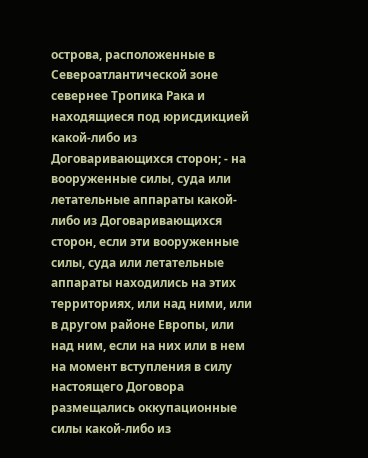острова, расположенные в Североатлантической зоне севернее Тропика Рака и находящиеся под юрисдикцией какой-либо из Договаривающихся сторон; - на вооруженные силы, суда или летательные аппараты какой-либо из Договаривающихся сторон, если эти вооруженные силы, суда или летательные аппараты находились на этих территориях, или над ними, или в другом районе Европы, или над ним, если на них или в нем на момент вступления в силу настоящего Договора размещались оккупационные силы какой-либо из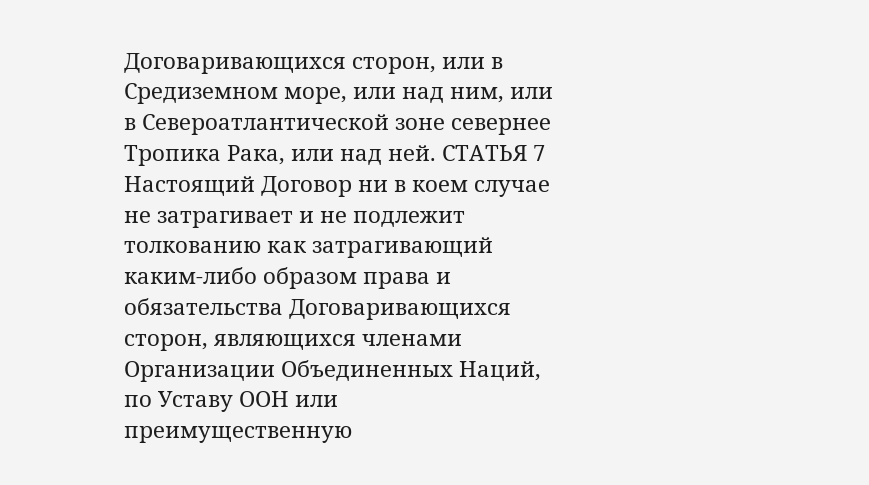Договаривающихся сторон, или в Средиземном море, или над ним, или в Североатлантической зоне севернее Тропика Рака, или над ней. СТАТЬЯ 7 Настоящий Договор ни в коем случае не затрагивает и не подлежит толкованию как затрагивающий каким-либо образом права и обязательства Договаривающихся сторон, являющихся членами Организации Объединенных Наций, по Уставу ООН или преимущественную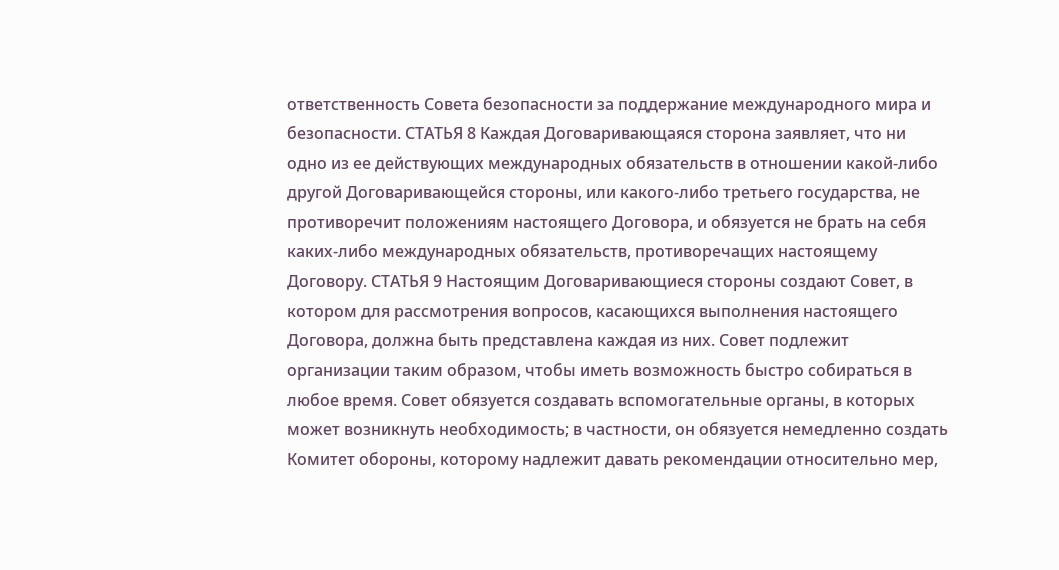ответственность Совета безопасности за поддержание международного мира и безопасности. СТАТЬЯ 8 Каждая Договаривающаяся сторона заявляет, что ни одно из ее действующих международных обязательств в отношении какой-либо другой Договаривающейся стороны, или какого-либо третьего государства, не противоречит положениям настоящего Договора, и обязуется не брать на себя каких-либо международных обязательств, противоречащих настоящему Договору. СТАТЬЯ 9 Настоящим Договаривающиеся стороны создают Совет, в котором для рассмотрения вопросов, касающихся выполнения настоящего Договора, должна быть представлена каждая из них. Совет подлежит организации таким образом, чтобы иметь возможность быстро собираться в любое время. Совет обязуется создавать вспомогательные органы, в которых может возникнуть необходимость; в частности, он обязуется немедленно создать Комитет обороны, которому надлежит давать рекомендации относительно мер,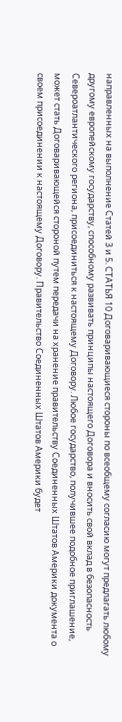направленных на выполнение Статей 3 и 5. СТАТЬЯ 10 Договаривающиеся стороны по всеобщему согласию могут предлагать любому другому европейскому государству, способному развивать принципы настоящего Договора и вносить свой вклад в безопасность Североатлантического региона, присоединиться к настоящему Договору. Любое государство, получившее подобное приглашение, может стать Договаривающейся стороной путем передачи на хранение правительству Соединенных Штатов Америки документа о своем присоединении к настоящему Договору. Правительство Соединенных Штатов Америки будет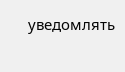уведомлять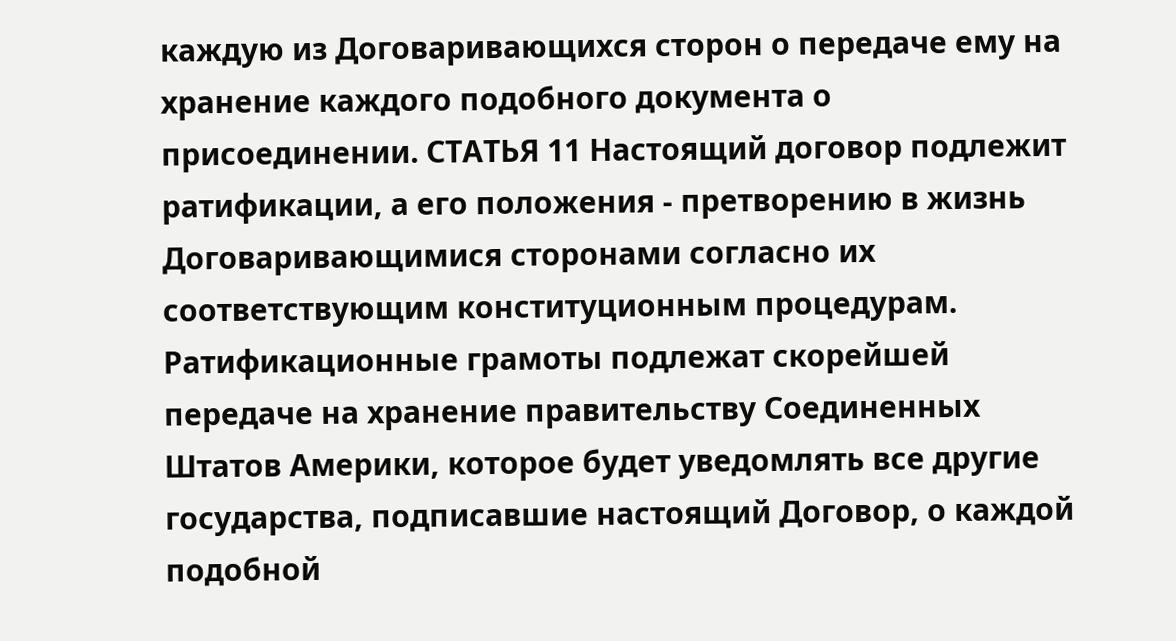каждую из Договаривающихся сторон о передаче ему на хранение каждого подобного документа о присоединении. СТАТЬЯ 11 Настоящий договор подлежит ратификации, а его положения - претворению в жизнь Договаривающимися сторонами согласно их соответствующим конституционным процедурам. Ратификационные грамоты подлежат скорейшей передаче на хранение правительству Соединенных Штатов Америки, которое будет уведомлять все другие государства, подписавшие настоящий Договор, о каждой подобной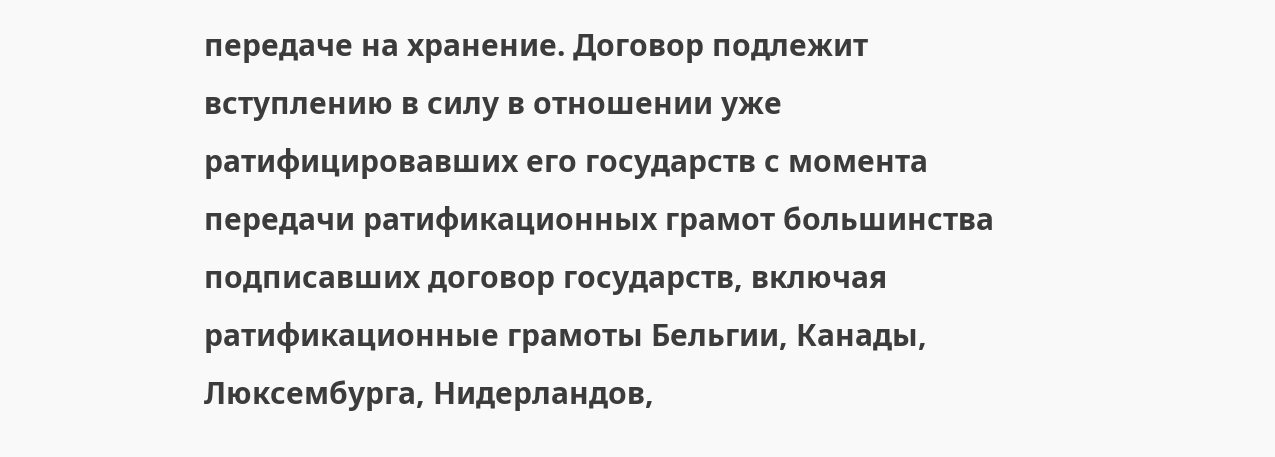передаче на хранение. Договор подлежит вступлению в силу в отношении уже ратифицировавших его государств с момента передачи ратификационных грамот большинства подписавших договор государств, включая ратификационные грамоты Бельгии, Канады, Люксембурга, Нидерландов,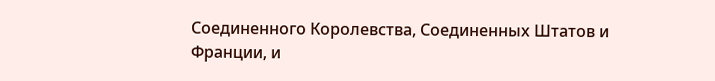Соединенного Королевства, Соединенных Штатов и Франции, и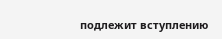подлежит вступлению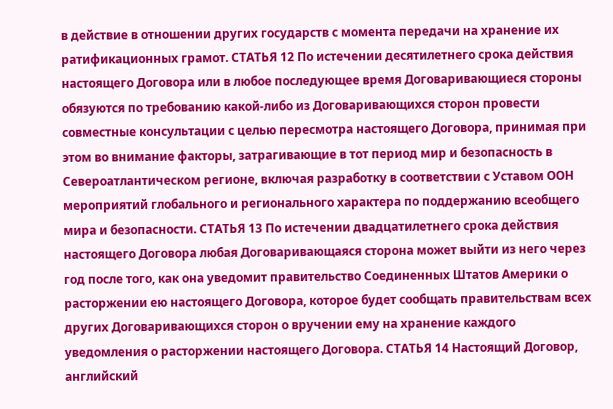в действие в отношении других государств с момента передачи на хранение их ратификационных грамот. СТАТЬЯ 12 По истечении десятилетнего срока действия настоящего Договора или в любое последующее время Договаривающиеся стороны обязуются по требованию какой-либо из Договаривающихся сторон провести совместные консультации с целью пересмотра настоящего Договора, принимая при этом во внимание факторы, затрагивающие в тот период мир и безопасность в Североатлантическом регионе, включая разработку в соответствии с Уставом ООН мероприятий глобального и регионального характера по поддержанию всеобщего мира и безопасности. СТАТЬЯ 13 По истечении двадцатилетнего срока действия настоящего Договора любая Договаривающаяся сторона может выйти из него через год после того, как она уведомит правительство Соединенных Штатов Америки о расторжении ею настоящего Договора, которое будет сообщать правительствам всех других Договаривающихся сторон о вручении ему на хранение каждого уведомления о расторжении настоящего Договора. СТАТЬЯ 14 Настоящий Договор, английский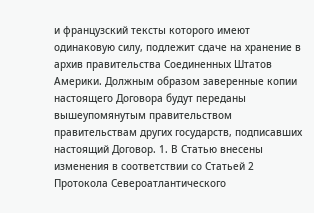и французский тексты которого имеют одинаковую силу, подлежит сдаче на хранение в архив правительства Соединенных Штатов Америки. Должным образом заверенные копии настоящего Договора будут переданы вышеупомянутым правительством правительствам других государств, подписавших настоящий Договор. 1. В Статью внесены изменения в соответствии со Статьей 2 Протокола Североатлантического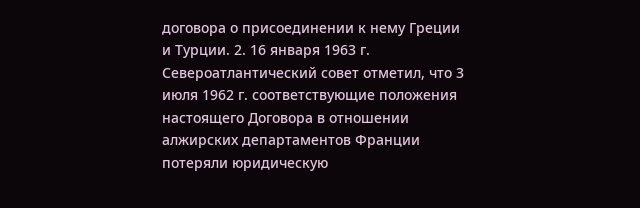договора о присоединении к нему Греции и Турции. 2. 16 января 1963 г. Североатлантический совет отметил, что 3 июля 1962 г. соответствующие положения настоящего Договора в отношении алжирских департаментов Франции потеряли юридическую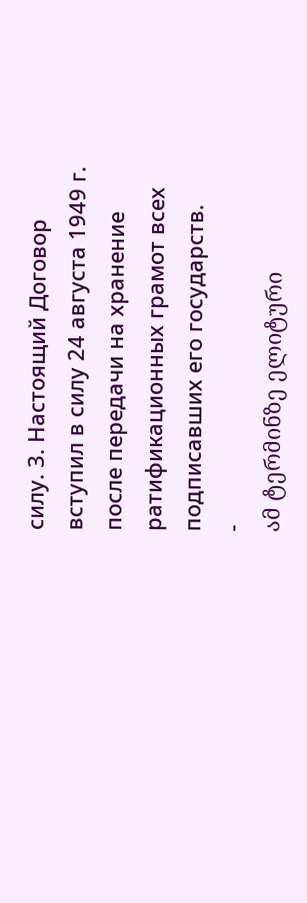силу. 3. Настоящий Договор вступил в силу 24 августа 1949 г. после передачи на хранение ратификационных грамот всех подписавших его государств.
-
ამ ტერმინზე ელიტური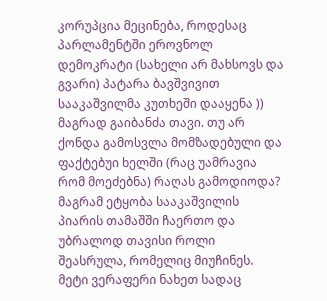კორუპცია მეცინება, როდესაც პარლამენტში ეროვნოლ დემოკრატი (სახელი არ მახსოვს და გვარი) პატარა ბავშვივით სააკაშვილმა კუთხეში დააყენა )) მაგრად გაიბანძა თავი. თუ არ ქონდა გამოსვლა მომზადებული და ფაქტებუი ხელში (რაც უამრავია რომ მოეძებნა) რაღას გამოდიოდა? მაგრამ ეტყობა სააკაშვილის პიარის თამაშში ჩაერთო და უბრალოდ თავისი როლი შეასრულა, რომელიც მიუჩინეს. მეტი ვერაფერი ნახეთ სადაც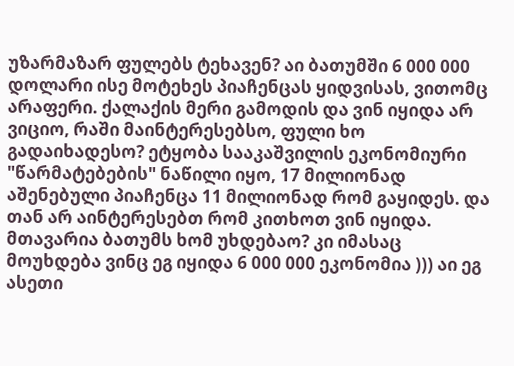უზარმაზარ ფულებს ტეხავენ? აი ბათუმში 6 000 000 დოლარი ისე მოტეხეს პიაჩენცას ყიდვისას, ვითომც არაფერი. ქალაქის მერი გამოდის და ვინ იყიდა არ ვიციო, რაში მაინტერესებსო, ფული ხო გადაიხადესო? ეტყობა სააკაშვილის ეკონომიური "წარმატებების" ნაწილი იყო, 17 მილიონად აშენებული პიაჩენცა 11 მილიონად რომ გაყიდეს. და თან არ აინტერესებთ რომ კითხოთ ვინ იყიდა. მთავარია ბათუმს ხომ უხდებაო? კი იმასაც მოუხდება ვინც ეგ იყიდა 6 000 000 ეკონომია ))) აი ეგ ასეთი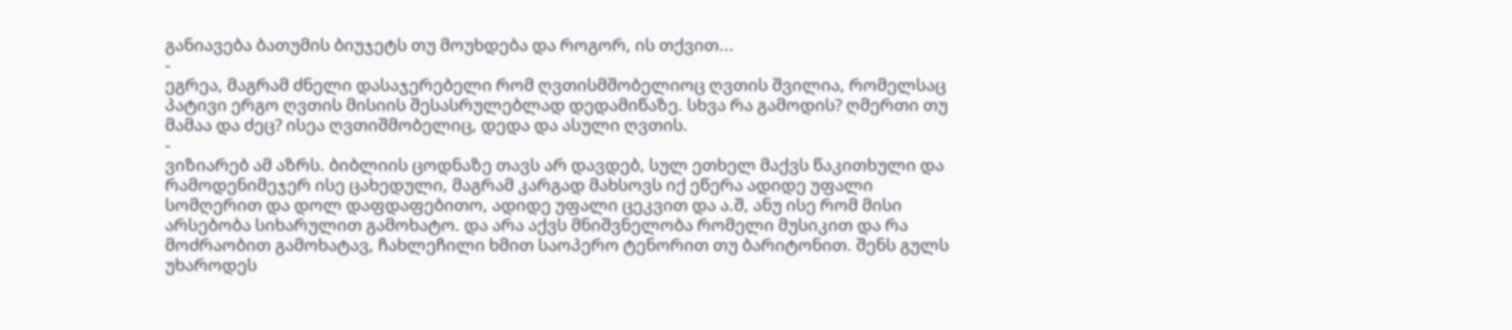განიავება ბათუმის ბიუჯეტს თუ მოუხდება და როგორ, ის თქვით...
-
ეგრეა, მაგრამ ძნელი დასაჯერებელი რომ ღვთისმშობელიოც ღვთის შვილია, რომელსაც პატივი ერგო ღვთის მისიის შესასრულებლად დედამიწაზე. სხვა რა გამოდის? ღმერთი თუ მამაა და ძეც? ისეა ღვთიშმობელიც, დედა და ასული ღვთის.
-
ვიზიარებ ამ აზრს. ბიბლიის ცოდნაზე თავს არ დავდებ, სულ ეთხელ მაქვს წაკითხული და რამოდენიმეჯერ ისე ცახედული, მაგრამ კარგად მახსოვს იქ ეწერა ადიდე უფალი სომღერით და დოლ დაფდაფებითო, ადიდე უფალი ცეკვით და ა.შ, ანუ ისე რომ მისი არსებობა სიხარულით გამოხატო. და არა აქვს მნიშვნელობა რომელი მუსიკით და რა მოძრაობით გამოხატავ, ჩახლეჩილი ხმით საოპერო ტენორით თუ ბარიტონით. შენს გულს უხაროდეს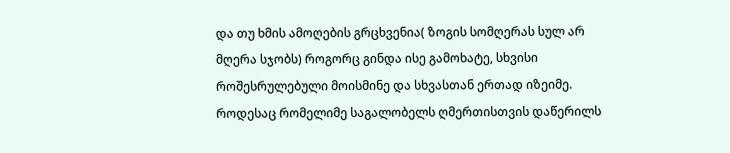და თუ ხმის ამოღების გრცხვენია( ზოგის სომღერას სულ არ მღერა სჯობს) როგორც გინდა ისე გამოხატე, სხვისი როშესრულებული მოისმინე და სხვასთან ერთად იზეიმე. როდესაც რომელიმე საგალობელს ღმერთისთვის დაწერილს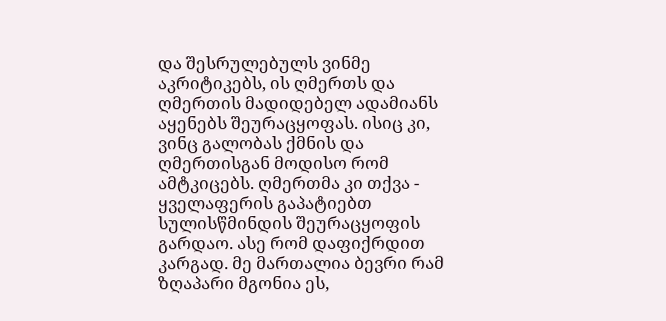და შესრულებულს ვინმე აკრიტიკებს, ის ღმერთს და ღმერთის მადიდებელ ადამიანს აყენებს შეურაცყოფას. ისიც კი, ვინც გალობას ქმნის და ღმერთისგან მოდისო რომ ამტკიცებს. ღმერთმა კი თქვა - ყველაფერის გაპატიებთ სულისწმინდის შეურაცყოფის გარდაო. ასე რომ დაფიქრდით კარგად. მე მართალია ბევრი რამ ზღაპარი მგონია ეს,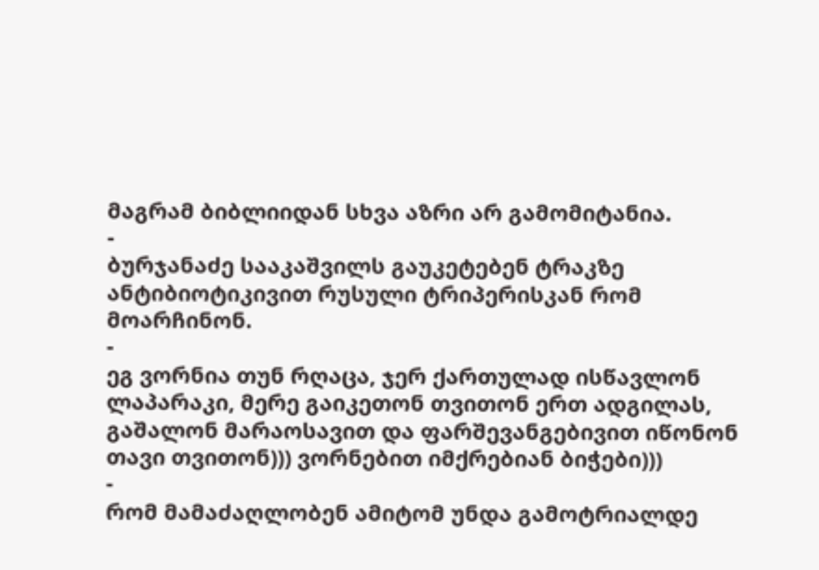მაგრამ ბიბლიიდან სხვა აზრი არ გამომიტანია.
-
ბურჯანაძე სააკაშვილს გაუკეტებენ ტრაკზე ანტიბიოტიკივით რუსული ტრიპერისკან რომ მოარჩინონ.
-
ეგ ვორნია თუნ რღაცა, ჯერ ქართულად ისწავლონ ლაპარაკი, მერე გაიკეთონ თვითონ ერთ ადგილას, გაშალონ მარაოსავით და ფარშევანგებივით იწონონ თავი თვითონ))) ვორნებით იმქრებიან ბიჭები)))
-
რომ მამაძაღლობენ ამიტომ უნდა გამოტრიალდე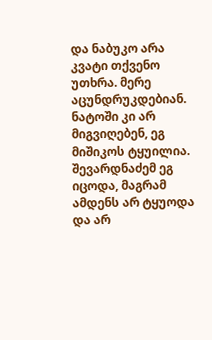და ნაბუკო არა კვატი თქვენო უთხრა. მერე აცუნდრუკდებიან. ნატოში კი არ მიგვიღებენ, ეგ მიშიკოს ტყუილია. შევარდნაძემ ეგ იცოდა, მაგრამ ამდენს არ ტყუოდა და არ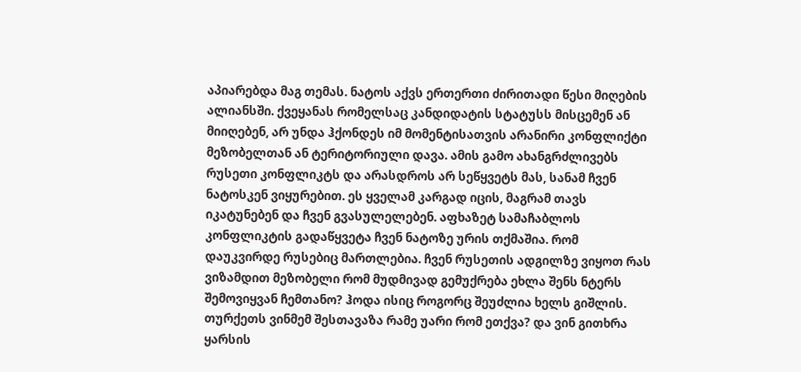აპიარებდა მაგ თემას. ნატოს აქვს ერთერთი ძირითადი წესი მიღების ალიანსში. ქვეყანას რომელსაც კანდიდატის სტატუსს მისცემენ ან მიიღებენ, არ უნდა ჰქონდეს იმ მომენტისათვის არანირი კონფლიქტი მეზობელთან ან ტერიტორიული დავა. ამის გამო ახანგრძლივებს რუსეთი კონფლიკტს და არასდროს არ სეწყვეტს მას, სანამ ჩვენ ნატოსკენ ვიყურებით. ეს ყველამ კარგად იცის, მაგრამ თავს იკატუნებენ და ჩვენ გვასულელებენ. აფხაზეტ სამაჩაბლოს კონფლიკტის გადაწყვეტა ჩვენ ნატოზე ურის თქმაშია. რომ დაუკვირდე რუსებიც მართლებია. ჩვენ რუსეთის ადგილზე ვიყოთ რას ვიზამდით მეზობელი რომ მუდმივად გემუქრება ეხლა შენს ნტერს შემოვიყვან ჩემთანო? ჰოდა ისიც როგორც შეუძლია ხელს გიშლის. თურქეთს ვინმემ შესთავაზა რამე უარი რომ ეთქვა? და ვინ გითხრა ყარსის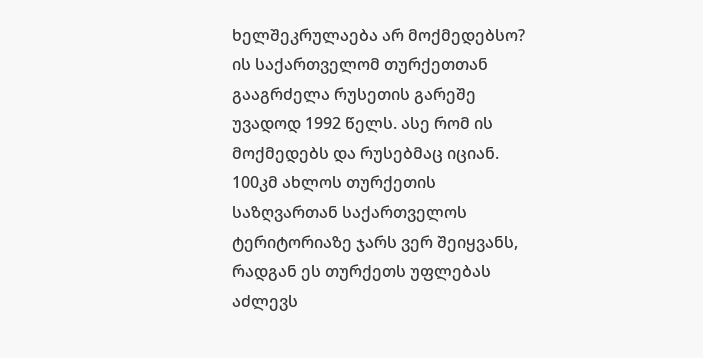ხელშეკრულაება არ მოქმედებსო? ის საქართველომ თურქეთთან გააგრძელა რუსეთის გარეშე უვადოდ 1992 წელს. ასე რომ ის მოქმედებს და რუსებმაც იციან. 100კმ ახლოს თურქეთის საზღვართან საქართველოს ტერიტორიაზე ჯარს ვერ შეიყვანს, რადგან ეს თურქეთს უფლებას აძლევს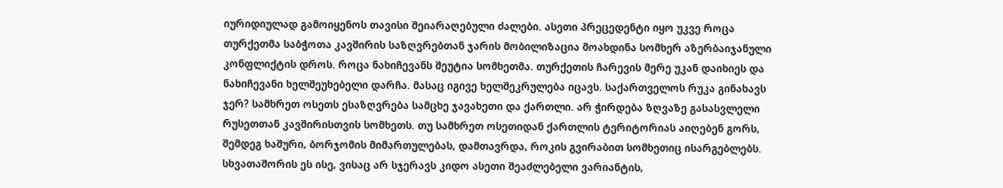იურიდიულად გამოიყენოს თავისი შეიარაღებული ძალები. ასეთი პრეცედენტი იყო უკვე როცა თურქეთმა საბჭოთა კავშირის საზღვრებთან ჯარის მობილიზაცია მოახდინა სომხერ აზერბაიჯანული კონფლიქტის დროს. როცა ნახიჩევანს შეუტია სომხეთმა. თურქეთის ჩარევის მერე უკან დაიხიეს და ნახიჩევანი ხელშეუხებელი დარჩა. მასაც იგივე ხელშეკრულება იცავს. საქართველოს რუკა გინახავს ჯერ? სამხრეთ ოსეთს ესაზღვრება სამცხე ჯავახეთი და ქართლი. არ ჭირდება ზღვაზე გასასვლელი რუსეთთან კავშირისთვის სომხეთს. თუ სამხრეთ ოსეთიდან ქართლის ტერიტორიას აიღებენ გორს, შემდეგ ხაშური, ბორჯომის მიმართულებას, დამთავრდა, როკის გვირაბით სომხეთიც ისარგებლებს. სხვათაშორის ეს ისე, ვისაც არ სჯერავს კიდო ასეთი შეაძლებელი ვარიანტის,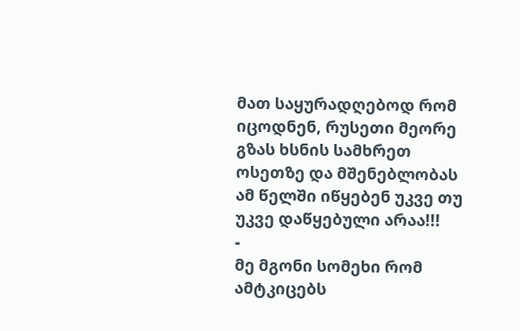მათ საყურადღებოდ რომ იცოდნენ, რუსეთი მეორე გზას ხსნის სამხრეთ ოსეთზე და მშენებლობას ამ წელში იწყებენ უკვე თუ უკვე დაწყებული არაა!!!
-
მე მგონი სომეხი რომ ამტკიცებს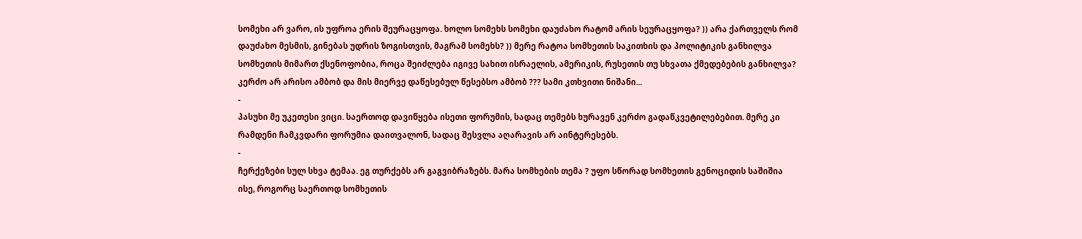სომეხი არ ვარო, ის უფროა ერის შეურაცყოფა. ხოლო სომეხს სომეხი დაუძახო რატომ არის სეურაცყოფა? )) არა ქართველს რომ დაუძახო მესმის, გინებას უდრის ზოგისთვის, მაგრამ სომეხს? )) მერე რატოა სომხეთის საკითხის და პოლიტიკის განხილვა სომხეთის მიმართ ქსენოფობია, როცა შეიძლება იგივე სახით ისრაელის, ამერიკის, რუსეთის თუ სხვათა ქმედებების განხილვა? კერძო არ არისო ამბობ და მის მიერვე დაწესებულ წესებსო ამბობ ??? სამი კთხვითი ნიშანი...
-
პასუხი მე უკეთესი ვიცი. საერთოდ დავიწყება ისეთი ფორუმის, სადაც თემებს ხურავენ კერძო გადაწკვეტილებებით. მერე კი რამდენი ჩამკვდარი ფორუმია დაითვალონ, სადაც შესვლა აღარავის არ აინტერესებს.
-
ჩერქეზები სულ სხვა ტემაა. ეგ თურქებს არ გაგვიბრაზებს. მარა სომხების თემა ? უფო სწორად სომხეთის გენოციდის საშიშია ისე, როგორც საერთოდ სომხეთის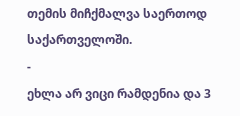თემის მიჩქმალვა საერთოდ საქართველოში.
-
ეხლა არ ვიცი რამდენია და 3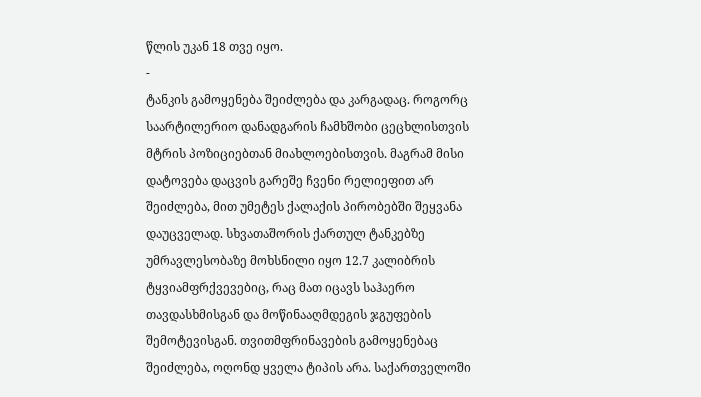წლის უკან 18 თვე იყო.
-
ტანკის გამოყენება შეიძლება და კარგადაც. როგორც საარტილერიო დანადგარის ჩამხშობი ცეცხლისთვის მტრის პოზიციებთან მიახლოებისთვის. მაგრამ მისი დატოვება დაცვის გარეშე ჩვენი რელიეფით არ შეიძლება, მით უმეტეს ქალაქის პირობებში შეყვანა დაუცველად. სხვათაშორის ქართულ ტანკებზე უმრავლესობაზე მოხსნილი იყო 12.7 კალიბრის ტყვიამფრქვევებიც, რაც მათ იცავს საჰაერო თავდასხმისგან და მოწინააღმდეგის ჯგუფების შემოტევისგან. თვითმფრინავების გამოყენებაც შეიძლება, ოღონდ ყველა ტიპის არა. საქართველოში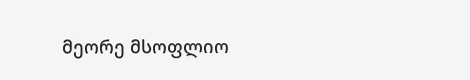მეორე მსოფლიო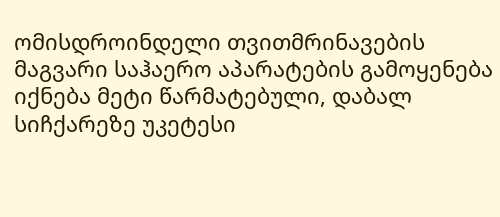ომისდროინდელი თვითმრინავების მაგვარი საჰაერო აპარატების გამოყენება იქნება მეტი წარმატებული, დაბალ სიჩქარეზე უკეტესი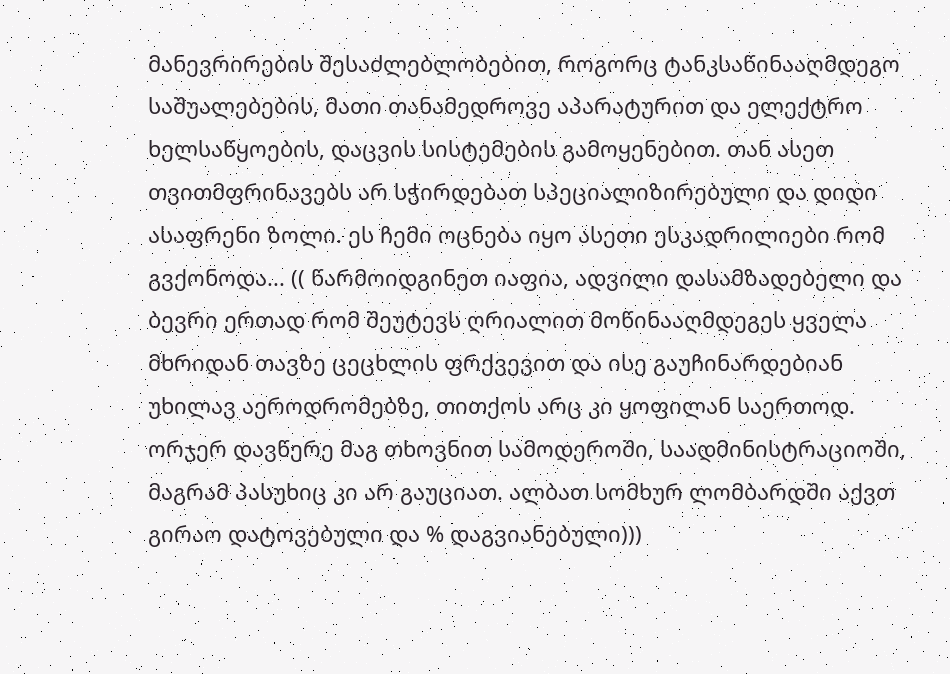მანევრირების შესაძლებლობებით, როგორც ტანკსაწინააღმდეგო საშუალებების, მათი თანამედროვე აპარატურით და ელექტრო ხელსაწყოების, დაცვის სისტემების გამოყენებით. თან ასეთ თვითმფრინავებს არ სჭირდებათ სპეციალიზირებული და დიდი ასაფრენი ზოლი. ეს ჩემი ოცნება იყო ასეთი ესკადრილიები რომ გვქონოდა... (( წარმოიდგინეთ იაფია, ადვილი დასამზადებელი და ბევრი ერთად რომ შეუტევს ღრიალით მოწინააღმდეგეს ყველა მხრიდან თავზე ცეცხლის ფრქვევით და ისე გაუჩინარდებიან უხილავ აეროდრომებზე, თითქოს არც კი ყოფილან საერთოდ. ორჯერ დავწერე მაგ თხოვნით სამოდეროში, საადმინისტრაციოში, მაგრამ პასუხიც კი არ გაუციათ. ალბათ სომხურ ლომბარდში აქვთ გირაო დატოვებული და % დაგვიანებული)))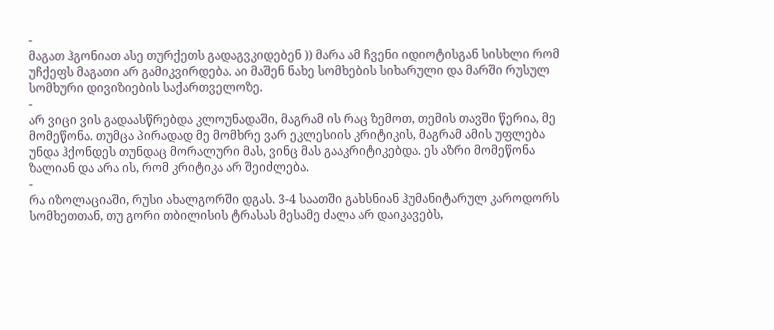-
მაგათ ჰგონიათ ასე თურქეთს გადაგვკიდებენ )) მარა ამ ჩვენი იდიოტისგან სისხლი რომ უჩქეფს მაგათი არ გამიკვირდება. აი მაშენ ნახე სომხების სიხარული და მარში რუსულ სომხური დივიზიების საქართველოზე.
-
არ ვიცი ვის გადაასწრებდა კლოუნადაში, მაგრამ ის რაც ზემოთ, თემის თავში წერია, მე მომეწონა. თუმცა პირადად მე მომხრე ვარ ეკლესიის კრიტიკის, მაგრამ ამის უფლება უნდა ჰქონდეს თუნდაც მორალური მას, ვინც მას გააკრიტიკებდა. ეს აზრი მომეწონა ზალიან და არა ის, რომ კრიტიკა არ შეიძლება.
-
რა იზოლაციაში, რუსი ახალგორში დგას. 3-4 საათში გახსნიან ჰუმანიტარულ კაროდორს სომხეთთან, თუ გორი თბილისის ტრასას მესამე ძალა არ დაიკავებს,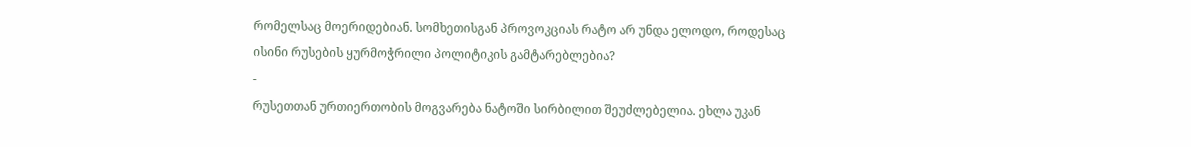რომელსაც მოერიდებიან. სომხეთისგან პროვოკციას რატო არ უნდა ელოდო, როდესაც ისინი რუსების ყურმოჭრილი პოლიტიკის გამტარებლებია?
-
რუსეთთან ურთიერთობის მოგვარება ნატოში სირბილით შეუძლებელია. ეხლა უკან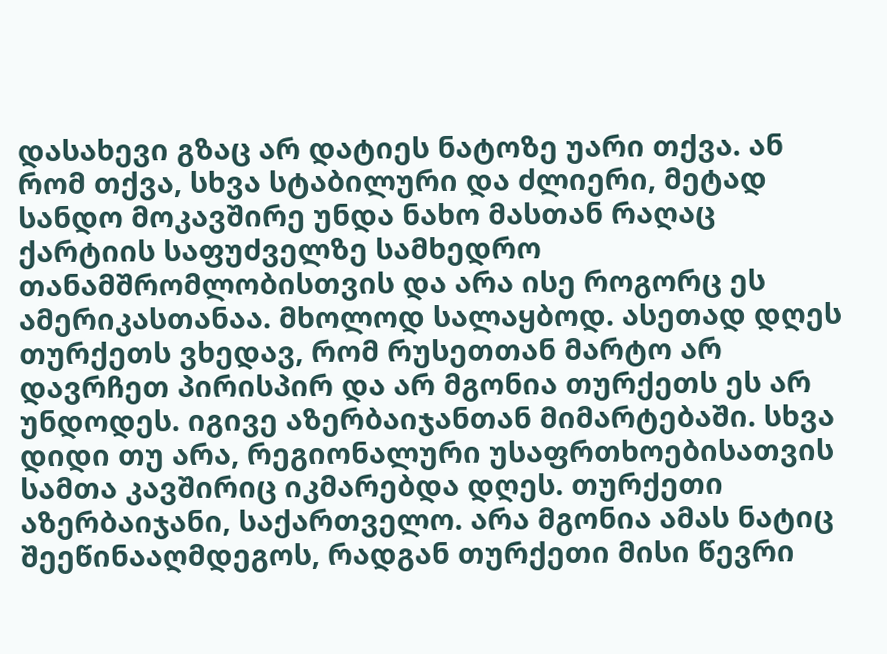დასახევი გზაც არ დატიეს ნატოზე უარი თქვა. ან რომ თქვა, სხვა სტაბილური და ძლიერი, მეტად სანდო მოკავშირე უნდა ნახო მასთან რაღაც ქარტიის საფუძველზე სამხედრო თანამშრომლობისთვის და არა ისე როგორც ეს ამერიკასთანაა. მხოლოდ სალაყბოდ. ასეთად დღეს თურქეთს ვხედავ, რომ რუსეთთან მარტო არ დავრჩეთ პირისპირ და არ მგონია თურქეთს ეს არ უნდოდეს. იგივე აზერბაიჯანთან მიმარტებაში. სხვა დიდი თუ არა, რეგიონალური უსაფრთხოებისათვის სამთა კავშირიც იკმარებდა დღეს. თურქეთი აზერბაიჯანი, საქართველო. არა მგონია ამას ნატიც შეეწინააღმდეგოს, რადგან თურქეთი მისი წევრი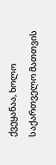ქვეყანაა, ხოლო საქართველო მათთვის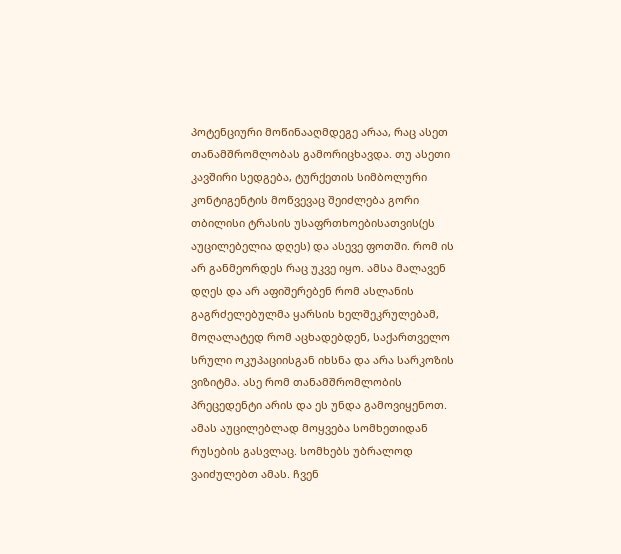პოტენციური მოწინააღმდეგე არაა, რაც ასეთ თანამშრომლობას გამორიცხავდა. თუ ასეთი კავშირი სედგება, ტურქეთის სიმბოლური კონტიგენტის მოწვევაც შეიძლება გორი თბილისი ტრასის უსაფრთხოებისათვის(ეს აუცილებელია დღეს) და ასევე ფოთში. რომ ის არ განმეორდეს რაც უკვე იყო. ამსა მალავენ დღეს და არ აფიშერებენ რომ ასლანის გაგრძელებულმა ყარსის ხელშეკრულებამ, მოღალატედ რომ აცხადებდენ, საქართველო სრული ოკუპაციისგან იხსნა და არა სარკოზის ვიზიტმა. ასე რომ თანამშრომლობის პრეცედენტი არის და ეს უნდა გამოვიყენოთ. ამას აუცილებლად მოყვება სომხეთიდან რუსების გასვლაც. სომხებს უბრალოდ ვაიძულებთ ამას. ჩვენ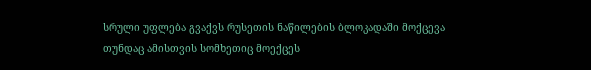სრული უფლება გვაქვს რუსეთის ნაწილების ბლოკადაში მოქცევა თუნდაც ამისთვის სომხეთიც მოექცეს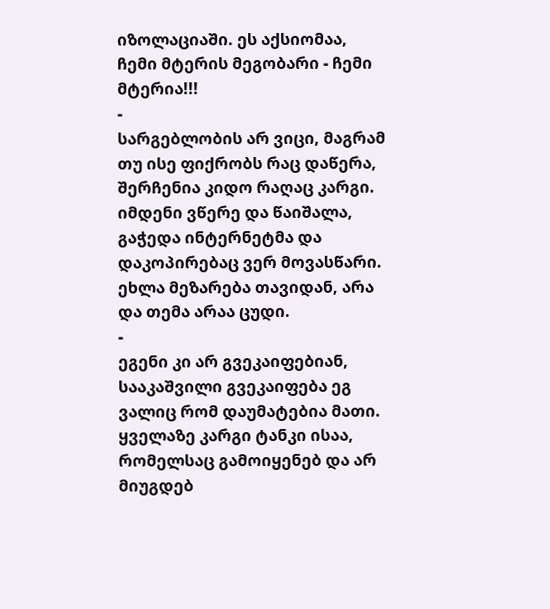იზოლაციაში. ეს აქსიომაა, ჩემი მტერის მეგობარი - ჩემი მტერია!!!
-
სარგებლობის არ ვიცი, მაგრამ თუ ისე ფიქრობს რაც დაწერა, შერჩენია კიდო რაღაც კარგი. იმდენი ვწერე და წაიშალა, გაჭედა ინტერნეტმა და დაკოპირებაც ვერ მოვასწარი. ეხლა მეზარება თავიდან, არა და თემა არაა ცუდი.
-
ეგენი კი არ გვეკაიფებიან, სააკაშვილი გვეკაიფება ეგ ვალიც რომ დაუმატებია მათი. ყველაზე კარგი ტანკი ისაა, რომელსაც გამოიყენებ და არ მიუგდებ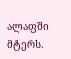ალაფში მტერს.